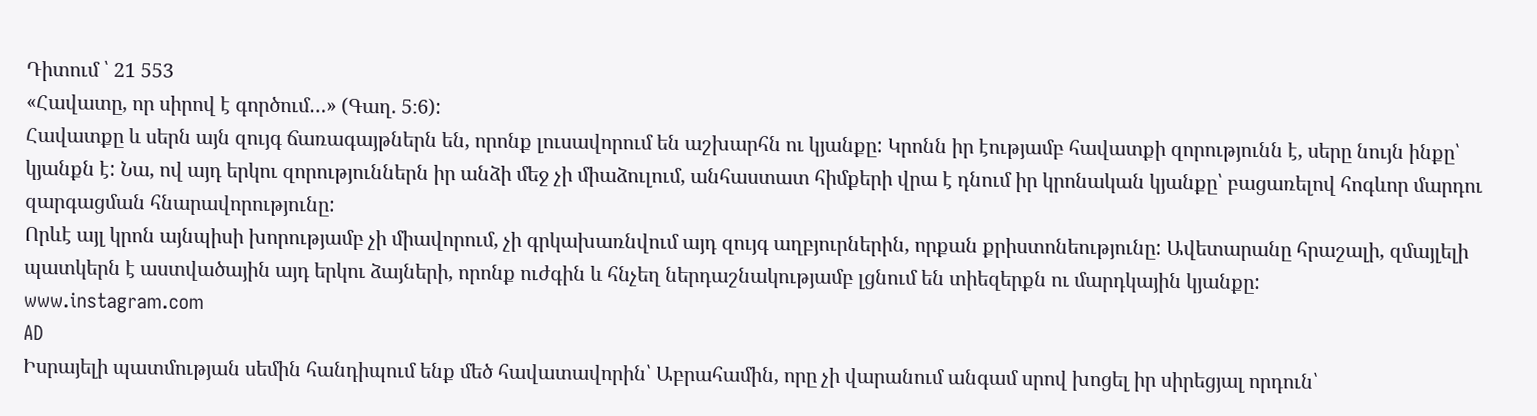Դիտում ՝ 21 553
«Հավատը, որ սիրով է գործում…» (Գաղ. 5։6):
Հավատքը և սերն այն զույգ ճառագայթներն են, որոնք լուսավորում են աշխարհն ու կյանքը: Կրոնն իր էությամբ հավատքի զորությունն է, սերը նույն ինքը՝ կյանքն է: Նա, ով այդ երկու զորություններն իր անձի մեջ չի միաձուլում, անհաստատ հիմքերի վրա է դնում իր կրոնական կյանքը՝ բացառելով հոգևոր մարդու զարգացման հնարավորությունը:
Որևէ այլ կրոն այնպիսի խորությամբ չի միավորում, չի գրկախառնվում այդ զույգ աղբյուրներին, որքան քրիստոնեությունը: Ավետարանը հրաշալի, զմայլելի պատկերն է աստվածային այդ երկու ձայների, որոնք ուժգին և հնչեղ ներդաշնակությամբ լցնում են տիեզերքն ու մարդկային կյանքը:
www.instagram.com
AD
Իսրայելի պատմության սեմին հանդիպում ենք մեծ հավատավորին՝ Աբրահամին, որը չի վարանում անգամ սրով խոցել իր սիրեցյալ որդուն՝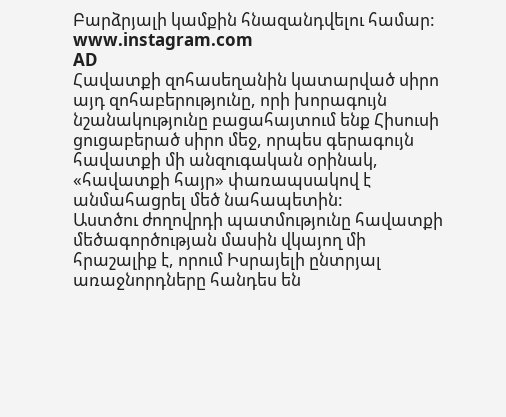Բարձրյալի կամքին հնազանդվելու համար:
www.instagram.com
AD
Հավատքի զոհասեղանին կատարված սիրո այդ զոհաբերությունը, որի խորագույն նշանակությունը բացահայտում ենք Հիսուսի ցուցաբերած սիրո մեջ, որպես գերագույն հավատքի մի անզուգական օրինակ, «հավատքի հայր» փառապսակով է անմահացրել մեծ նահապետին:
Աստծու ժողովրդի պատմությունը հավատքի մեծագործության մասին վկայող մի հրաշալիք է, որում Իսրայելի ընտրյալ առաջնորդները հանդես են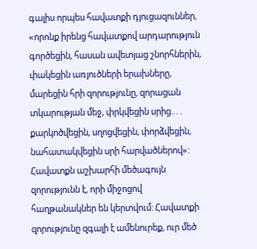գալիս որպես հավատքի դյուցազուններ, «որոնք իրենց հավատքով արդարություն գործեցին, հասան ավետյաց շնորհներին, փակեցին առյուծների երախները, մարեցին հրի զորությունը, զորացան տկարության մեջ, փրկվեցին սրից..․. քարկոծվեցին, սղոցվեցին, փորձվեցին, նահատակվեցին սրի հարվածներով»:
Հավատքն աշխարհի մեծագույն զորությունն է, որի միջոցով հաղթանակներ են կերտվում: Հավատքի զորությունը զգալի է ամենուրեք, ուր մեծ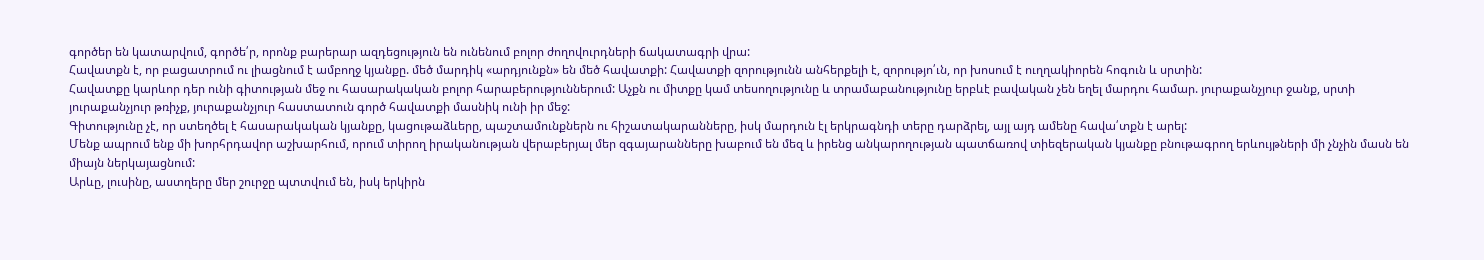գործեր են կատարվում, գործե՛ր, որոնք բարերար ազդեցություն են ունենում բոլոր ժողովուրդների ճակատագրի վրա:
Հավատքն է, որ բացատրում ու լիացնում է ամբողջ կյանքը. մեծ մարդիկ «արդյունքն» են մեծ հավատքի: Հավատքի զորությունն անհերքելի է, զորությո՛ւն, որ խոսում է ուղղակիորեն հոգուն և սրտին:
Հավատքը կարևոր դեր ունի գիտության մեջ ու հասարակական բոլոր հարաբերություններում: Աչքն ու միտքը կամ տեսողությունը և տրամաբանությունը երբևէ բավական չեն եղել մարդու համար. յուրաքանչյուր ջանք, սրտի յուրաքանչյուր թռիչք, յուրաքանչյուր հաստատուն գործ հավատքի մասնիկ ունի իր մեջ:
Գիտությունը չէ, որ ստեղծել է հասարակական կյանքը, կացութաձևերը, պաշտամունքներն ու հիշատակարանները, իսկ մարդուն էլ երկրագնդի տերը դարձրել, այլ այդ ամենը հավա՛տքն է արել:
Մենք ապրում ենք մի խորհրդավոր աշխարհում, որում տիրող իրականության վերաբերյալ մեր զգայարանները խաբում են մեզ և իրենց անկարողության պատճառով տիեզերական կյանքը բնութագրող երևույթների մի չնչին մասն են միայն ներկայացնում:
Արևը, լուսինը, աստղերը մեր շուրջը պտտվում են, իսկ երկիրն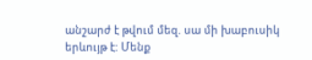անշարժ է թվում մեզ. սա մի խաբուսիկ երևույթ է: Մենք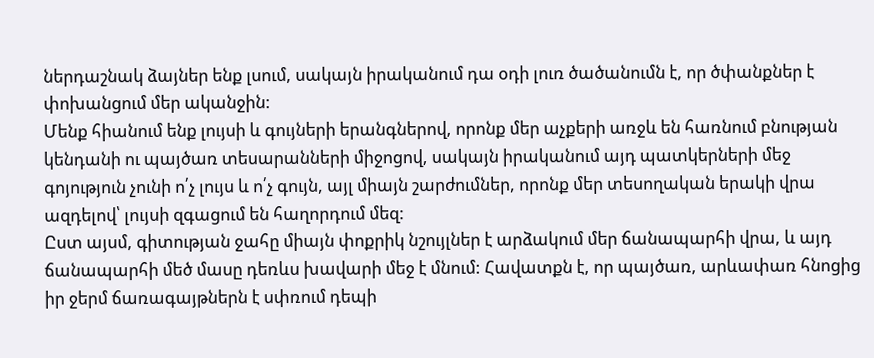ներդաշնակ ձայներ ենք լսում, սակայն իրականում դա օդի լուռ ծածանումն է, որ ծփանքներ է փոխանցում մեր ականջին:
Մենք հիանում ենք լույսի և գույների երանգներով, որոնք մեր աչքերի առջև են հառնում բնության կենդանի ու պայծառ տեսարանների միջոցով, սակայն իրականում այդ պատկերների մեջ գոյություն չունի ո՛չ լույս և ո՛չ գույն, այլ միայն շարժումներ, որոնք մեր տեսողական երակի վրա ազդելով՝ լույսի զգացում են հաղորդում մեզ:
Ըստ այսմ, գիտության ջահը միայն փոքրիկ նշույլներ է արձակում մեր ճանապարհի վրա, և այդ ճանապարհի մեծ մասը դեռևս խավարի մեջ է մնում: Հավատքն է, որ պայծառ, արևափառ հնոցից իր ջերմ ճառագայթներն է սփռում դեպի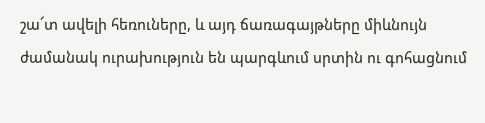շա՜տ ավելի հեռուները, և այդ ճառագայթները միևնույն ժամանակ ուրախություն են պարգևում սրտին ու գոհացնում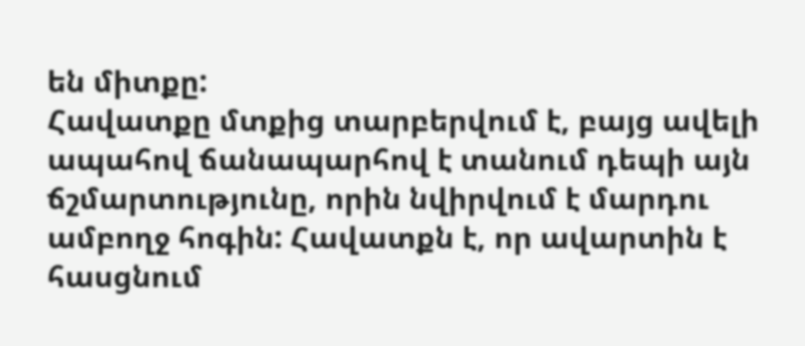են միտքը:
Հավատքը մտքից տարբերվում է, բայց ավելի ապահով ճանապարհով է տանում դեպի այն ճշմարտությունը, որին նվիրվում է մարդու ամբողջ հոգին: Հավատքն է, որ ավարտին է հասցնում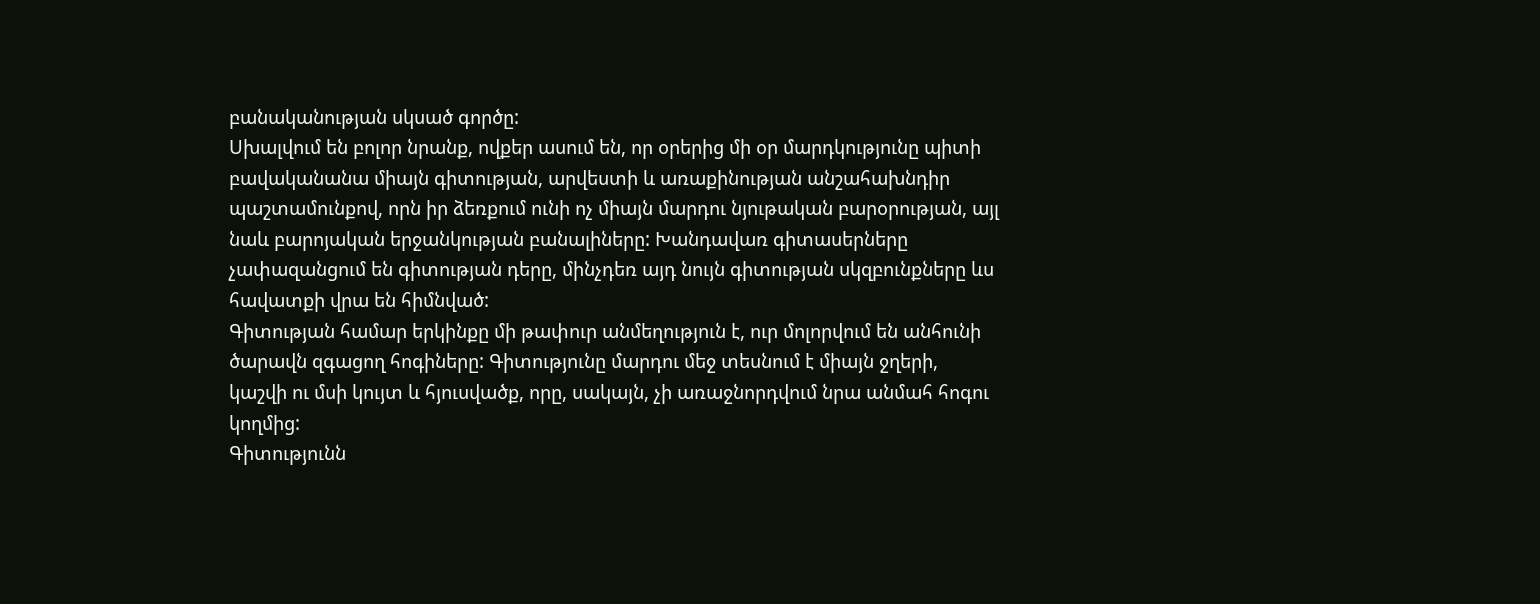բանականության սկսած գործը:
Սխալվում են բոլոր նրանք, ովքեր ասում են, որ օրերից մի օր մարդկությունը պիտի բավականանա միայն գիտության, արվեստի և առաքինության անշահախնդիր պաշտամունքով, որն իր ձեռքում ունի ոչ միայն մարդու նյութական բարօրության, այլ նաև բարոյական երջանկության բանալիները: Խանդավառ գիտասերները չափազանցում են գիտության դերը, մինչդեռ այդ նույն գիտության սկզբունքները ևս հավատքի վրա են հիմնված:
Գիտության համար երկինքը մի թափուր անմեղություն է, ուր մոլորվում են անհունի ծարավն զգացող հոգիները: Գիտությունը մարդու մեջ տեսնում է միայն ջղերի, կաշվի ու մսի կույտ և հյուսվածք, որը, սակայն, չի առաջնորդվում նրա անմահ հոգու կողմից:
Գիտությունն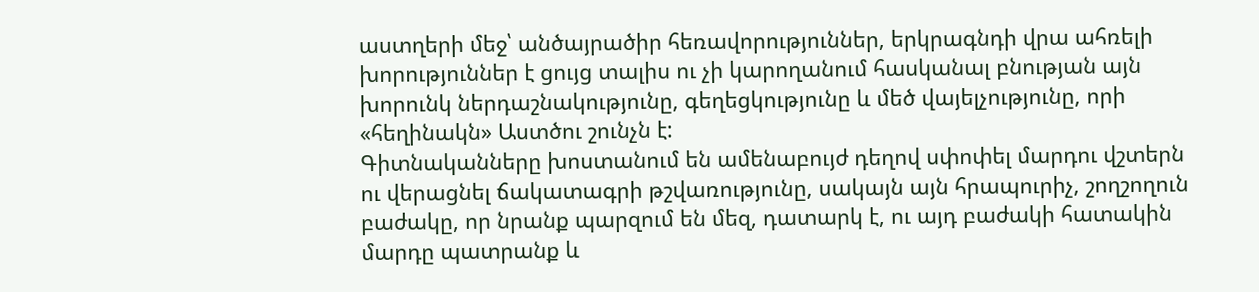աստղերի մեջ՝ անծայրածիր հեռավորություններ, երկրագնդի վրա ահռելի խորություններ է ցույց տալիս ու չի կարողանում հասկանալ բնության այն խորունկ ներդաշնակությունը, գեղեցկությունը և մեծ վայելչությունը, որի «հեղինակն» Աստծու շունչն է:
Գիտնականները խոստանում են ամենաբույժ դեղով սփոփել մարդու վշտերն ու վերացնել ճակատագրի թշվառությունը, սակայն այն հրապուրիչ, շողշողուն բաժակը, որ նրանք պարզում են մեզ, դատարկ է, ու այդ բաժակի հատակին մարդը պատրանք և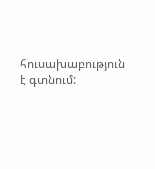հուսախաբություն է գտնում: